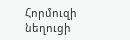Հորմուզի նեղուցի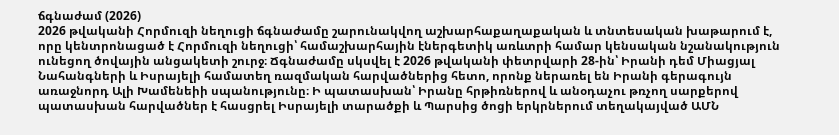ճգնաժամ (2026)
2026 թվականի Հորմուզի նեղուցի ճգնաժամը շարունակվող աշխարհաքաղաքական և տնտեսական խաթարում է, որը կենտրոնացած է Հորմուզի նեղուցի՝ համաշխարհային էներգետիկ առևտրի համար կենսական նշանակություն ունեցող ծովային անցակետի շուրջ։ Ճգնաժամը սկսվել է 2026 թվականի փետրվարի 28-ին՝ Իրանի դեմ Միացյալ Նահանգների և Իսրայելի համատեղ ռազմական հարվածներից հետո, որոնք ներառել են Իրանի գերագույն առաջնորդ Ալի Խամենեիի սպանությունը։ Ի պատասխան՝ Իրանը հրթիռներով և անօդաչու թռչող սարքերով պատասխան հարվածներ է հասցրել Իսրայելի տարածքի և Պարսից ծոցի երկրներում տեղակայված ԱՄՆ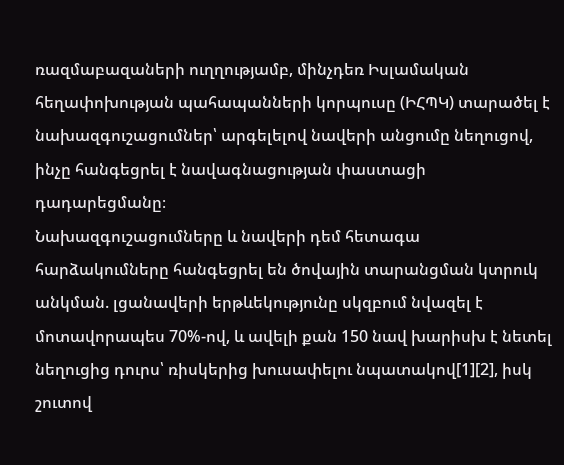ռազմաբազաների ուղղությամբ, մինչդեռ Իսլամական հեղափոխության պահապանների կորպուսը (ԻՀՊԿ) տարածել է նախազգուշացումներ՝ արգելելով նավերի անցումը նեղուցով, ինչը հանգեցրել է նավագնացության փաստացի դադարեցմանը։
Նախազգուշացումները և նավերի դեմ հետագա հարձակումները հանգեցրել են ծովային տարանցման կտրուկ անկման. լցանավերի երթևեկությունը սկզբում նվազել է մոտավորապես 70%-ով, և ավելի քան 150 նավ խարիսխ է նետել նեղուցից դուրս՝ ռիսկերից խուսափելու նպատակով[1][2], իսկ շուտով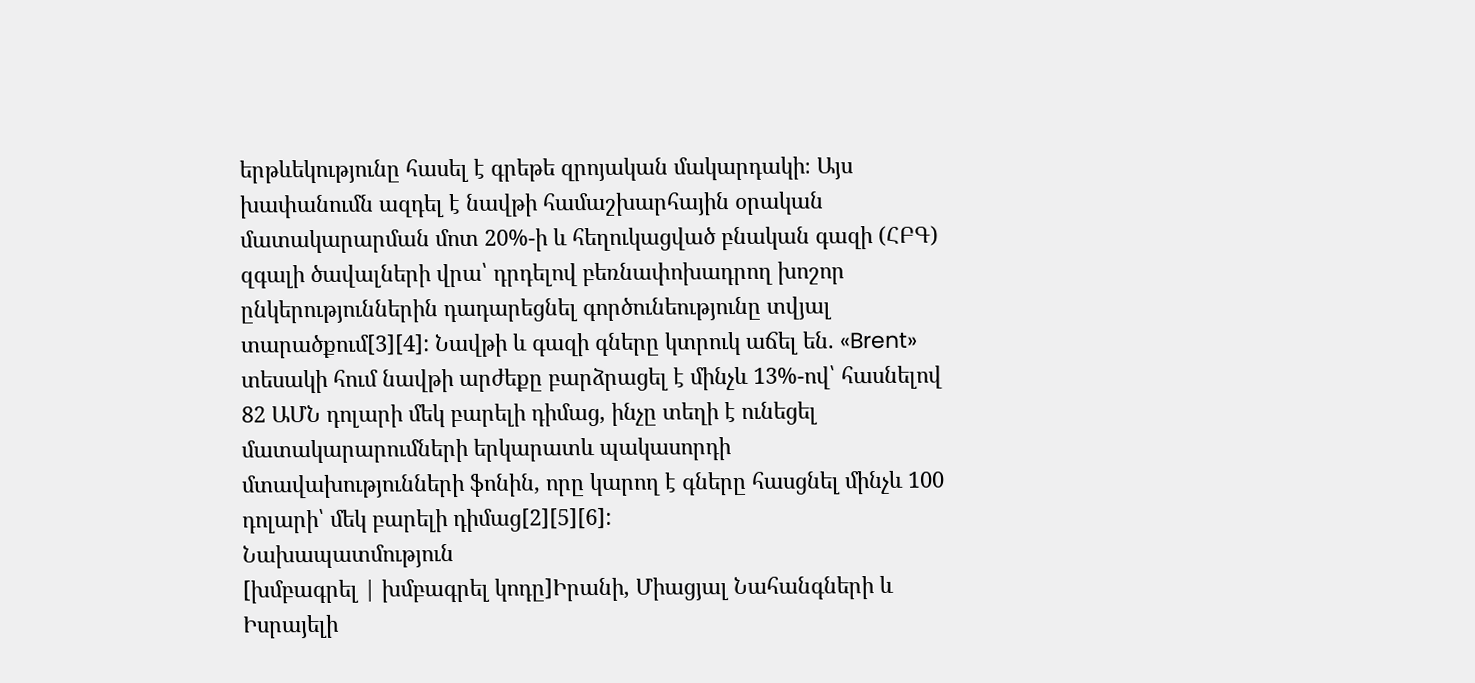երթևեկությունը հասել է գրեթե զրոյական մակարդակի։ Այս խափանումն ազդել է նավթի համաշխարհային օրական մատակարարման մոտ 20%-ի և հեղուկացված բնական գազի (ՀԲԳ) զգալի ծավալների վրա՝ դրդելով բեռնափոխադրող խոշոր ընկերություններին դադարեցնել գործունեությունը տվյալ տարածքում[3][4]: Նավթի և գազի գները կտրուկ աճել են. «Brent» տեսակի հում նավթի արժեքը բարձրացել է մինչև 13%-ով՝ հասնելով 82 ԱՄՆ դոլարի մեկ բարելի դիմաց, ինչը տեղի է ունեցել մատակարարումների երկարատև պակասորդի մտավախությունների ֆոնին, որը կարող է գները հասցնել մինչև 100 դոլարի՝ մեկ բարելի դիմաց[2][5][6]:
Նախապատմություն
[խմբագրել | խմբագրել կոդը]Իրանի, Միացյալ Նահանգների և Իսրայելի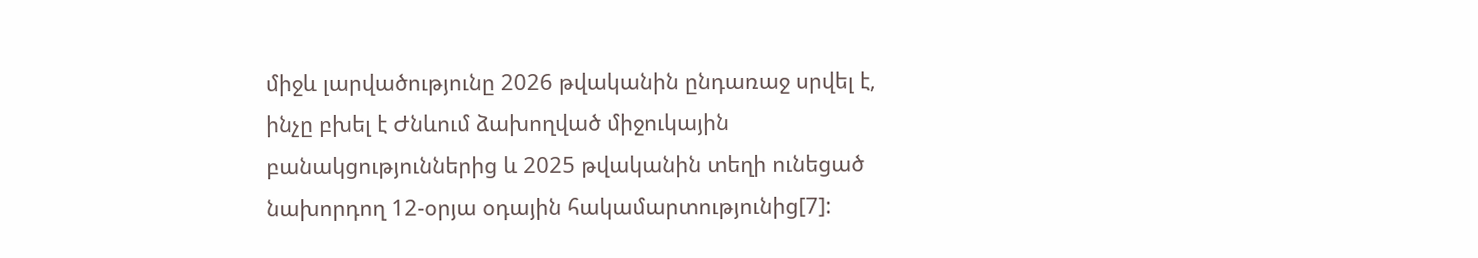միջև լարվածությունը 2026 թվականին ընդառաջ սրվել է, ինչը բխել է Ժնևում ձախողված միջուկային բանակցություններից և 2025 թվականին տեղի ունեցած նախորդող 12-օրյա օդային հակամարտությունից[7]: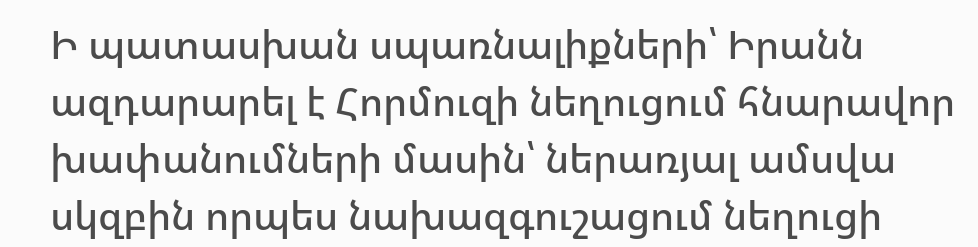Ի պատասխան սպառնալիքների՝ Իրանն ազդարարել է Հորմուզի նեղուցում հնարավոր խափանումների մասին՝ ներառյալ ամսվա սկզբին որպես նախազգուշացում նեղուցի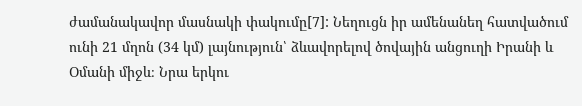ժամանակավոր մասնակի փակումը[7]: Նեղուցն իր ամենանեղ հատվածում ունի 21 մղոն (34 կմ) լայնություն՝ ձևավորելով ծովային անցուղի Իրանի և Օմանի միջև։ Նրա երկու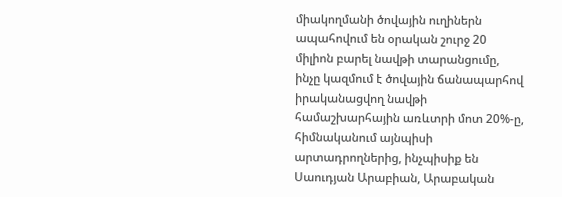միակողմանի ծովային ուղիներն ապահովում են օրական շուրջ 20 միլիոն բարել նավթի տարանցումը, ինչը կազմում է ծովային ճանապարհով իրականացվող նավթի համաշխարհային առևտրի մոտ 20%-ը, հիմնականում այնպիսի արտադրողներից, ինչպիսիք են Սաուդյան Արաբիան, Արաբական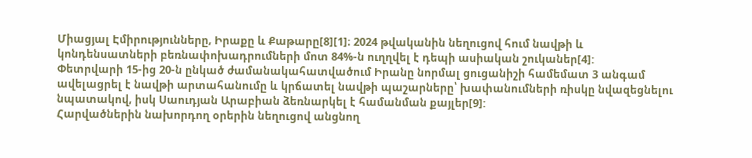Միացյալ Էմիրությունները, Իրաքը և Քաթարը[8][1]։ 2024 թվականին նեղուցով հում նավթի և կոնդենսատների բեռնափոխադրումների մոտ 84%-ն ուղղվել է դեպի ասիական շուկաներ[4]:
Փետրվարի 15-ից 20-ն ընկած ժամանակահատվածում Իրանը նորմալ ցուցանիշի համեմատ 3 անգամ ավելացրել է նավթի արտահանումը և կրճատել նավթի պաշարները՝ խափանումների ռիսկը նվազեցնելու նպատակով, իսկ Սաուդյան Արաբիան ձեռնարկել է համանման քայլեր[9]:
Հարվածներին նախորդող օրերին նեղուցով անցնող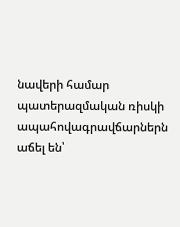նավերի համար պատերազմական ռիսկի ապահովագրավճարներն աճել են՝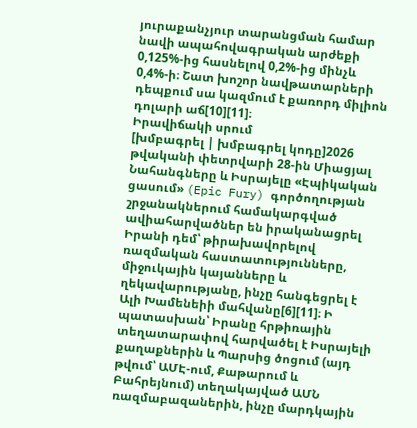յուրաքանչյուր տարանցման համար նավի ապահովագրական արժեքի 0,125%-ից հասնելով 0,2%-ից մինչև 0,4%-ի։ Շատ խոշոր նավթատարների դեպքում սա կազմում է քառորդ միլիոն դոլարի աճ[10][11]։
Իրավիճակի սրում
[խմբագրել | խմբագրել կոդը]2026 թվականի փետրվարի 28-ին Միացյալ Նահանգները և Իսրայելը «Էպիկական ցասում» (Epic Fury) գործողության շրջանակներում համակարգված ավիահարվածներ են իրականացրել Իրանի դեմ՝ թիրախավորելով ռազմական հաստատությունները, միջուկային կայանները և ղեկավարությանը, ինչը հանգեցրել է Ալի Խամենեիի մահվանը[6][11]։ Ի պատասխան՝ Իրանը հրթիռային տեղատարափով հարվածել է Իսրայելի քաղաքներին և Պարսից ծոցում (այդ թվում՝ ԱՄԷ-ում, Քաթարում և Բահրեյնում) տեղակայված ԱՄՆ ռազմաբազաներին, ինչը մարդկային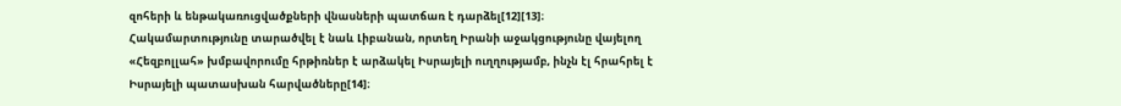զոհերի և ենթակառուցվածքների վնասների պատճառ է դարձել[12][13]։ Հակամարտությունը տարածվել է նաև Լիբանան, որտեղ Իրանի աջակցությունը վայելող «Հեզբոլլահ» խմբավորումը հրթիռներ է արձակել Իսրայելի ուղղությամբ, ինչն էլ հրահրել է Իսրայելի պատասխան հարվածները[14]։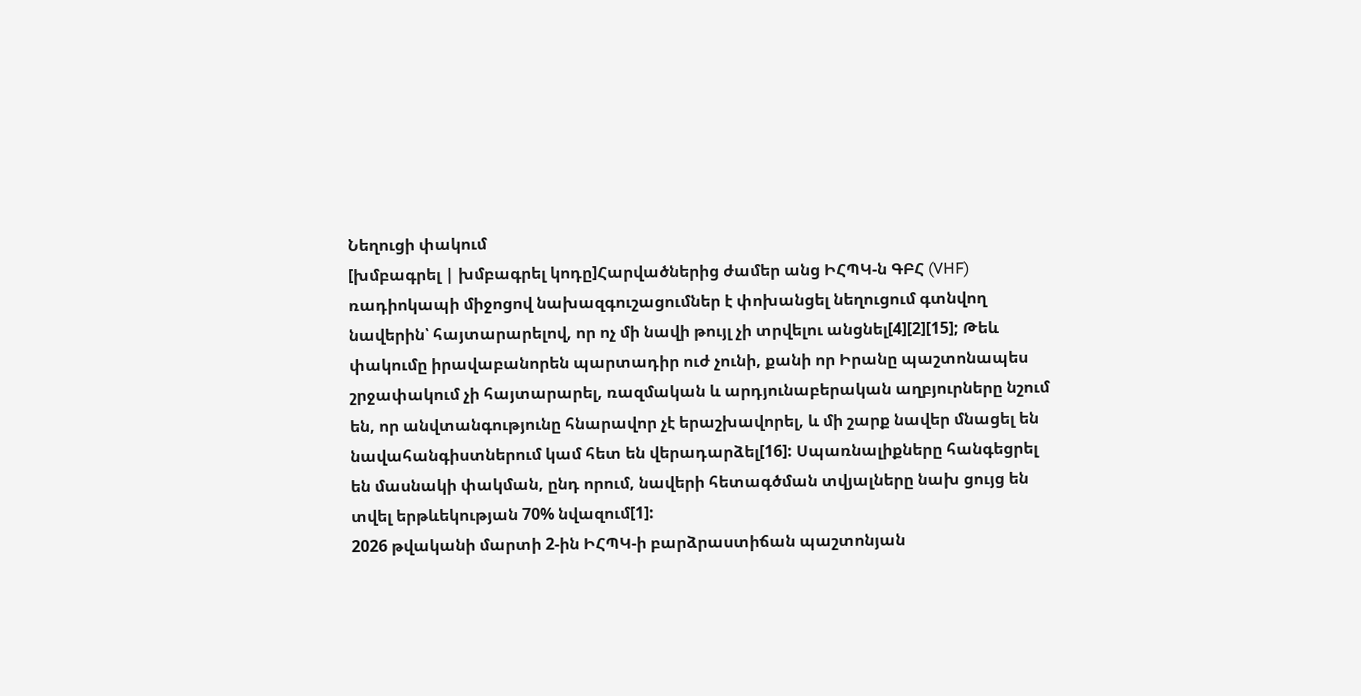Նեղուցի փակում
[խմբագրել | խմբագրել կոդը]Հարվածներից ժամեր անց ԻՀՊԿ-ն ԳԲՀ (VHF) ռադիոկապի միջոցով նախազգուշացումներ է փոխանցել նեղուցում գտնվող նավերին՝ հայտարարելով, որ ոչ մի նավի թույլ չի տրվելու անցնել[4][2][15]; Թեև փակումը իրավաբանորեն պարտադիր ուժ չունի, քանի որ Իրանը պաշտոնապես շրջափակում չի հայտարարել, ռազմական և արդյունաբերական աղբյուրները նշում են, որ անվտանգությունը հնարավոր չէ երաշխավորել, և մի շարք նավեր մնացել են նավահանգիստներում կամ հետ են վերադարձել[16]: Սպառնալիքները հանգեցրել են մասնակի փակման, ընդ որում, նավերի հետագծման տվյալները նախ ցույց են տվել երթևեկության 70% նվազում[1]:
2026 թվականի մարտի 2-ին ԻՀՊԿ-ի բարձրաստիճան պաշտոնյան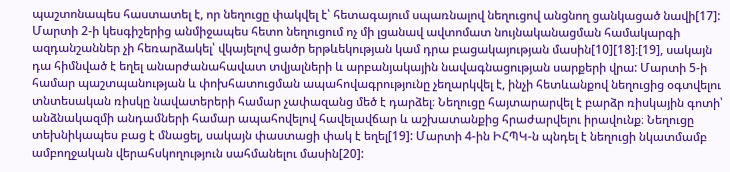պաշտոնապես հաստատել է, որ նեղուցը փակվել է՝ հետագայում սպառնալով նեղուցով անցնող ցանկացած նավի[17]:
Մարտի 2-ի կեսգիշերից անմիջապես հետո նեղուցում ոչ մի լցանավ ավտոմատ նույնականացման համակարգի ազդանշաններ չի հեռարձակել՝ վկայելով ցածր երթևեկության կամ դրա բացակայության մասին[10][18]։[19], սակայն դա հիմնված է եղել անարժանահավատ տվյալների և արբանյակային նավագնացության սարքերի վրա: Մարտի 5-ի համար պաշտպանության և փոխհատուցման ապահովագրությունը չեղարկվել է, ինչի հետևանքով նեղուցից օգտվելու տնտեսական ռիսկը նավատերերի համար չափազանց մեծ է դարձել։ Նեղուցը հայտարարվել է բարձր ռիսկային գոտի՝ անձնակազմի անդամների համար ապահովելով հավելավճար և աշխատանքից հրաժարվելու իրավունք։ Նեղուցը տեխնիկապես բաց է մնացել, սակայն փաստացի փակ է եղել[19]: Մարտի 4-ին ԻՀՊԿ-ն պնդել է նեղուցի նկատմամբ ամբողջական վերահսկողություն սահմանելու մասին[20]: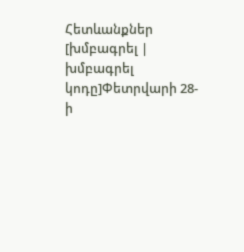Հետևանքներ
[խմբագրել | խմբագրել կոդը]Փետրվարի 28-ի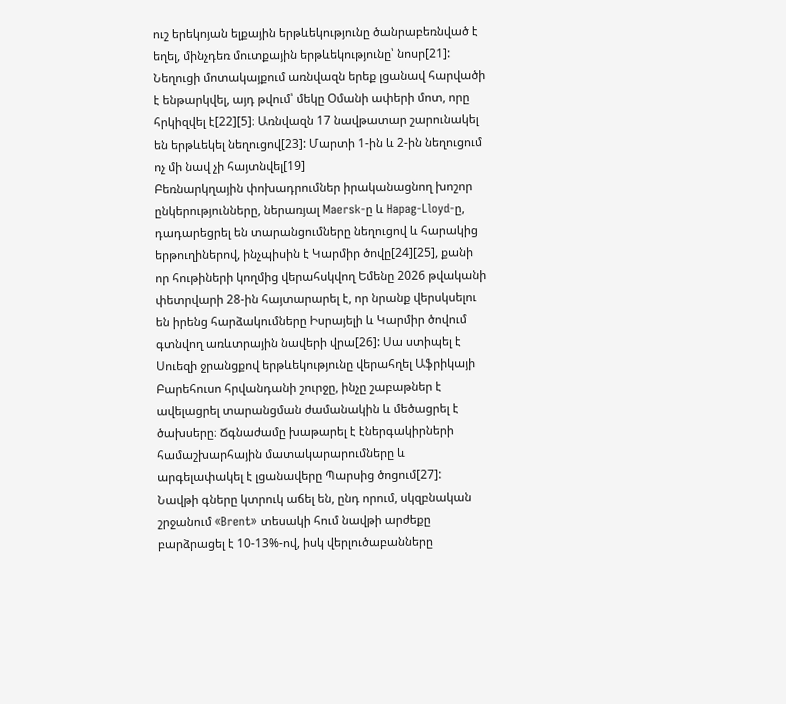ուշ երեկոյան ելքային երթևեկությունը ծանրաբեռնված է եղել, մինչդեռ մուտքային երթևեկությունը՝ նոսր[21]:
Նեղուցի մոտակայքում առնվազն երեք լցանավ հարվածի է ենթարկվել, այդ թվում՝ մեկը Օմանի ափերի մոտ, որը հրկիզվել է[22][5]։ Առնվազն 17 նավթատար շարունակել են երթևեկել նեղուցով[23]: Մարտի 1-ին և 2-ին նեղուցում ոչ մի նավ չի հայտնվել[19]
Բեռնարկղային փոխադրումներ իրականացնող խոշոր ընկերությունները, ներառյալ Maersk-ը և Hapag-Lloyd-ը, դադարեցրել են տարանցումները նեղուցով և հարակից երթուղիներով, ինչպիսին է Կարմիր ծովը[24][25], քանի որ հութիների կողմից վերահսկվող Եմենը 2026 թվականի փետրվարի 28-ին հայտարարել է, որ նրանք վերսկսելու են իրենց հարձակումները Իսրայելի և Կարմիր ծովում գտնվող առևտրային նավերի վրա[26]: Սա ստիպել է Սուեզի ջրանցքով երթևեկությունը վերահղել Աֆրիկայի Բարեհուսո հրվանդանի շուրջը, ինչը շաբաթներ է ավելացրել տարանցման ժամանակին և մեծացրել է ծախսերը։ Ճգնաժամը խաթարել է էներգակիրների համաշխարհային մատակարարումները և արգելափակել է լցանավերը Պարսից ծոցում[27]:
Նավթի գները կտրուկ աճել են, ընդ որում, սկզբնական շրջանում «Brent» տեսակի հում նավթի արժեքը բարձրացել է 10-13%-ով, իսկ վերլուծաբանները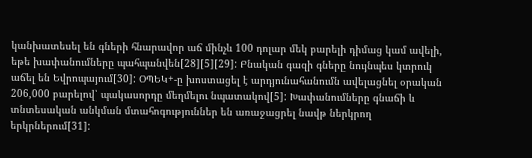կանխատեսել են գների հնարավոր աճ մինչև 100 դոլար մեկ բարելի դիմաց կամ ավելի, եթե խափանումները պահպանվեն[28][5][29]: Բնական գազի գները նույնպես կտրուկ աճել են Եվրոպայում[30]: ՕՊԵԿ+-ը խոստացել է արդյունահանումն ավելացնել օրական 206,000 բարելով՝ պակասորդը մեղմելու նպատակով[5]: Խափանումները գնաճի և տնտեսական անկման մտահոգություններ են առաջացրել նավթ ներկրող երկրներում[31]: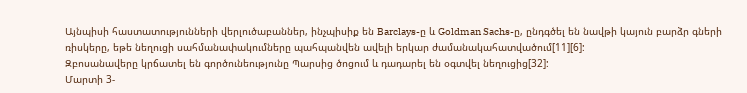Այնպիսի հաստատությունների վերլուծաբաններ, ինչպիսիք են Barclays-ը և Goldman Sachs-ը, ընդգծել են նավթի կայուն բարձր գների ռիսկերը, եթե նեղուցի սահմանափակումները պահպանվեն ավելի երկար ժամանակահատվածում[11][6]:
Զբոսանավերը կրճատել են գործունեությունը Պարսից ծոցում և դադարել են օգտվել նեղուցից[32]:
Մարտի 3-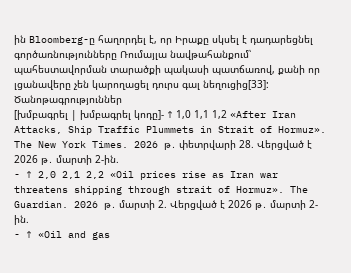ին Bloomberg-ը հաղորդել է, որ Իրաքը սկսել է դադարեցնել գործառնությունները Ռումայլա նավթահանքում՝ պահեստավորման տարածքի պակասի պատճառով, քանի որ լցանավերը չեն կարողացել դուրս գալ նեղուցից[33]:
Ծանոթագրություններ
[խմբագրել | խմբագրել կոդը]- ↑ 1,0 1,1 1,2 «After Iran Attacks, Ship Traffic Plummets in Strait of Hormuz». The New York Times. 2026 թ․ փետրվարի 28. Վերցված է 2026 թ․ մարտի 2-ին.
- ↑ 2,0 2,1 2,2 «Oil prices rise as Iran war threatens shipping through strait of Hormuz». The Guardian. 2026 թ․ մարտի 2. Վերցված է 2026 թ․ մարտի 2-ին.
- ↑ «Oil and gas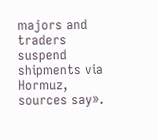majors and traders suspend shipments via Hormuz, sources say».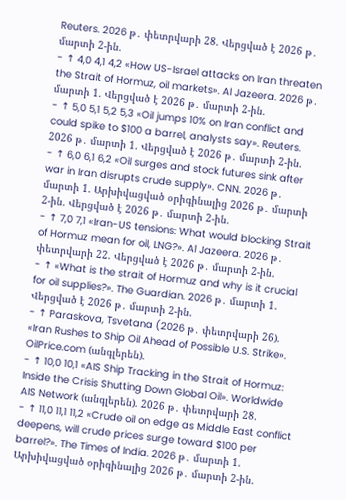Reuters. 2026 թ․ փետրվարի 28. Վերցված է 2026 թ․ մարտի 2-ին.
- ↑ 4,0 4,1 4,2 «How US-Israel attacks on Iran threaten the Strait of Hormuz, oil markets». Al Jazeera. 2026 թ․ մարտի 1. Վերցված է 2026 թ․ մարտի 2-ին.
- ↑ 5,0 5,1 5,2 5,3 «Oil jumps 10% on Iran conflict and could spike to $100 a barrel, analysts say». Reuters. 2026 թ․ մարտի 1. Վերցված է 2026 թ․ մարտի 2-ին.
- ↑ 6,0 6,1 6,2 «Oil surges and stock futures sink after war in Iran disrupts crude supply». CNN. 2026 թ․ մարտի 1. Արխիվացված օրիգինալից 2026 թ․ մարտի 2-ին. Վերցված է 2026 թ․ մարտի 2-ին.
- ↑ 7,0 7,1 «Iran-US tensions: What would blocking Strait of Hormuz mean for oil, LNG?». Al Jazeera. 2026 թ․ փետրվարի 22. Վերցված է 2026 թ․ մարտի 2-ին.
- ↑ «What is the strait of Hormuz and why is it crucial for oil supplies?». The Guardian. 2026 թ․ մարտի 1. Վերցված է 2026 թ․ մարտի 2-ին.
- ↑ Paraskova, Tsvetana (2026 թ․ փետրվարի 26). «Iran Rushes to Ship Oil Ahead of Possible U.S. Strike». OilPrice.com (անգլերեն).
- ↑ 10,0 10,1 «AIS Ship Tracking in the Strait of Hormuz: Inside the Crisis Shutting Down Global Oil». Worldwide AIS Network (անգլերեն). 2026 թ․ փետրվարի 28.
- ↑ 11,0 11,1 11,2 «Crude oil on edge as Middle East conflict deepens, will crude prices surge toward $100 per barrel?». The Times of India. 2026 թ․ մարտի 1. Արխիվացված օրիգինալից 2026 թ․ մարտի 2-ին.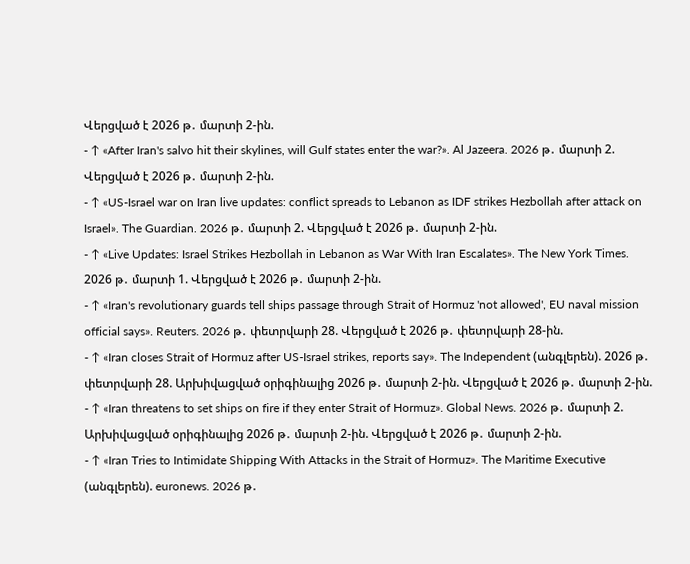Վերցված է 2026 թ․ մարտի 2-ին.
- ↑ «After Iran's salvo hit their skylines, will Gulf states enter the war?». Al Jazeera. 2026 թ․ մարտի 2. Վերցված է 2026 թ․ մարտի 2-ին.
- ↑ «US-Israel war on Iran live updates: conflict spreads to Lebanon as IDF strikes Hezbollah after attack on Israel». The Guardian. 2026 թ․ մարտի 2. Վերցված է 2026 թ․ մարտի 2-ին.
- ↑ «Live Updates: Israel Strikes Hezbollah in Lebanon as War With Iran Escalates». The New York Times. 2026 թ․ մարտի 1. Վերցված է 2026 թ․ մարտի 2-ին.
- ↑ «Iran's revolutionary guards tell ships passage through Strait of Hormuz 'not allowed', EU naval mission official says». Reuters. 2026 թ․ փետրվարի 28. Վերցված է 2026 թ․ փետրվարի 28-ին.
- ↑ «Iran closes Strait of Hormuz after US-Israel strikes, reports say». The Independent (անգլերեն). 2026 թ․ փետրվարի 28. Արխիվացված օրիգինալից 2026 թ․ մարտի 2-ին. Վերցված է 2026 թ․ մարտի 2-ին.
- ↑ «Iran threatens to set ships on fire if they enter Strait of Hormuz». Global News. 2026 թ․ մարտի 2. Արխիվացված օրիգինալից 2026 թ․ մարտի 2-ին. Վերցված է 2026 թ․ մարտի 2-ին.
- ↑ «Iran Tries to Intimidate Shipping With Attacks in the Strait of Hormuz». The Maritime Executive (անգլերեն). euronews. 2026 թ․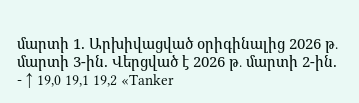մարտի 1. Արխիվացված օրիգինալից 2026 թ․ մարտի 3-ին. Վերցված է 2026 թ․ մարտի 2-ին.
- ↑ 19,0 19,1 19,2 «Tanker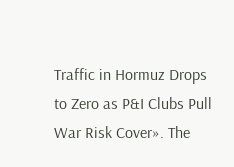Traffic in Hormuz Drops to Zero as P&I Clubs Pull War Risk Cover». The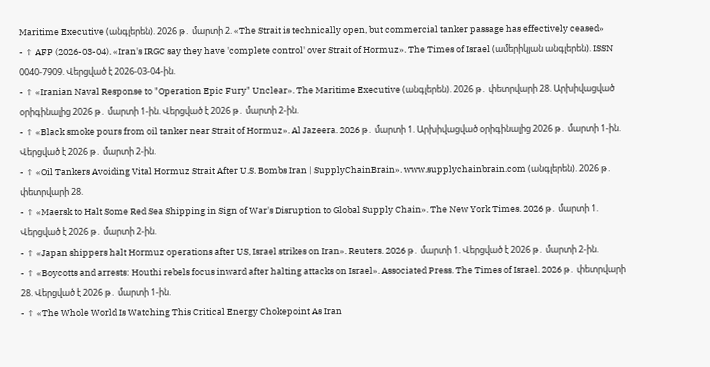Maritime Executive (անգլերեն). 2026 թ․ մարտի 2. «The Strait is technically open, but commercial tanker passage has effectively ceased»
- ↑ AFP (2026-03-04). «Iran's IRGC say they have 'complete control' over Strait of Hormuz». The Times of Israel (ամերիկյան անգլերեն). ISSN 0040-7909. Վերցված է 2026-03-04-ին.
- ↑ «Iranian Naval Response to "Operation Epic Fury" Unclear». The Maritime Executive (անգլերեն). 2026 թ․ փետրվարի 28. Արխիվացված օրիգինալից 2026 թ․ մարտի 1-ին. Վերցված է 2026 թ․ մարտի 2-ին.
- ↑ «Black smoke pours from oil tanker near Strait of Hormuz». Al Jazeera. 2026 թ․ մարտի 1. Արխիվացված օրիգինալից 2026 թ․ մարտի 1-ին. Վերցված է 2026 թ․ մարտի 2-ին.
- ↑ «Oil Tankers Avoiding Vital Hormuz Strait After U.S. Bombs Iran | SupplyChainBrain». www.supplychainbrain.com (անգլերեն). 2026 թ․ փետրվարի 28.
- ↑ «Maersk to Halt Some Red Sea Shipping in Sign of War's Disruption to Global Supply Chain». The New York Times. 2026 թ․ մարտի 1. Վերցված է 2026 թ․ մարտի 2-ին.
- ↑ «Japan shippers halt Hormuz operations after US, Israel strikes on Iran». Reuters. 2026 թ․ մարտի 1. Վերցված է 2026 թ․ մարտի 2-ին.
- ↑ «Boycotts and arrests: Houthi rebels focus inward after halting attacks on Israel». Associated Press. The Times of Israel. 2026 թ․ փետրվարի 28. Վերցված է 2026 թ․ մարտի 1-ին.
- ↑ «The Whole World Is Watching This Critical Energy Chokepoint As Iran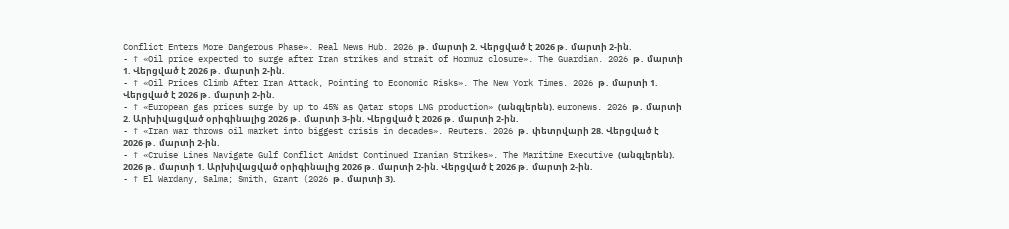Conflict Enters More Dangerous Phase». Real News Hub. 2026 թ․ մարտի 2. Վերցված է 2026 թ․ մարտի 2-ին.
- ↑ «Oil price expected to surge after Iran strikes and strait of Hormuz closure». The Guardian. 2026 թ․ մարտի 1. Վերցված է 2026 թ․ մարտի 2-ին.
- ↑ «Oil Prices Climb After Iran Attack, Pointing to Economic Risks». The New York Times. 2026 թ․ մարտի 1. Վերցված է 2026 թ․ մարտի 2-ին.
- ↑ «European gas prices surge by up to 45% as Qatar stops LNG production» (անգլերեն). euronews. 2026 թ․ մարտի 2. Արխիվացված օրիգինալից 2026 թ․ մարտի 3-ին. Վերցված է 2026 թ․ մարտի 2-ին.
- ↑ «Iran war throws oil market into biggest crisis in decades». Reuters. 2026 թ․ փետրվարի 28. Վերցված է 2026 թ․ մարտի 2-ին.
- ↑ «Cruise Lines Navigate Gulf Conflict Amidst Continued Iranian Strikes». The Maritime Executive (անգլերեն). 2026 թ․ մարտի 1. Արխիվացված օրիգինալից 2026 թ․ մարտի 2-ին. Վերցված է 2026 թ․ մարտի 2-ին.
- ↑ El Wardany, Salma; Smith, Grant (2026 թ․ մարտի 3).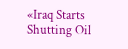«Iraq Starts Shutting Oil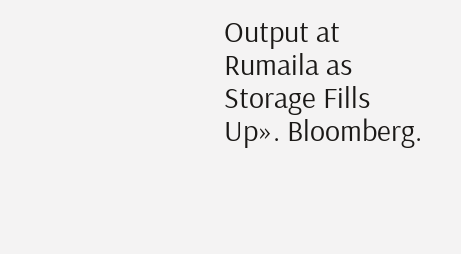Output at Rumaila as Storage Fills Up». Bloomberg.